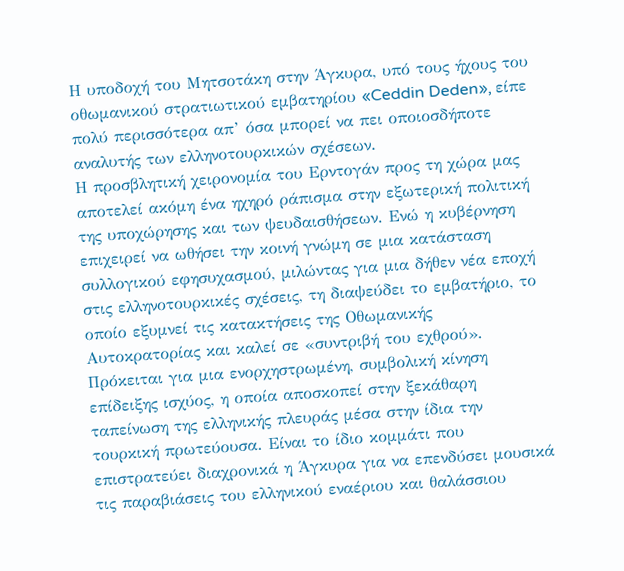Η υποδοχή του Μητσοτάκη στην Άγκυρα, υπό τους ήχους του οθωμανικού στρατιωτικού εμβατηρίου «Ceddin Deden», είπε πολύ περισσότερα απ’ όσα μπορεί να πει οποιοσδήποτε αναλυτής των ελληνοτουρκικών σχέσεων.
Η προσβλητική χειρονομία του Ερντογάν προς τη χώρα μας αποτελεί ακόμη ένα ηχηρό ράπισμα στην εξωτερική πολιτική της υποχώρησης και των ψευδαισθήσεων. Ενώ η κυβέρνηση επιχειρεί να ωθήσει την κοινή γνώμη σε μια κατάσταση συλλογικού εφησυχασμού, μιλώντας για μια δήθεν νέα εποχή στις ελληνοτουρκικές σχέσεις, τη διαψεύδει το εμβατήριο, το οποίο εξυμνεί τις κατακτήσεις της Οθωμανικής Αυτοκρατορίας και καλεί σε «συντριβή του εχθρού». Πρόκειται για μια ενορχηστρωμένη, συμβολική κίνηση επίδειξης ισχύος, η οποία αποσκοπεί στην ξεκάθαρη ταπείνωση της ελληνικής πλευράς μέσα στην ίδια την τουρκική πρωτεύουσα. Είναι το ίδιο κομμάτι που επιστρατεύει διαχρονικά η Άγκυρα για να επενδύσει μουσικά τις παραβιάσεις του ελληνικού εναέριου και θαλάσσιου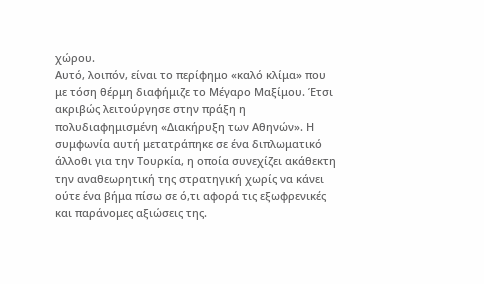χώρου.
Αυτό, λοιπόν, είναι το περίφημο «καλό κλίμα» που με τόση θέρμη διαφήμιζε το Μέγαρο Μαξίμου. Έτσι ακριβώς λειτούργησε στην πράξη η πολυδιαφημισμένη «Διακήρυξη των Αθηνών». Η συμφωνία αυτή μετατράπηκε σε ένα διπλωματικό άλλοθι για την Τουρκία, η οποία συνεχίζει ακάθεκτη την αναθεωρητική της στρατηγική χωρίς να κάνει ούτε ένα βήμα πίσω σε ό,τι αφορά τις εξωφρενικές και παράνομες αξιώσεις της.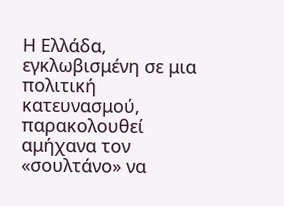Η Ελλάδα, εγκλωβισμένη σε μια πολιτική κατευνασμού, παρακολουθεί αμήχανα τον «σουλτάνο» να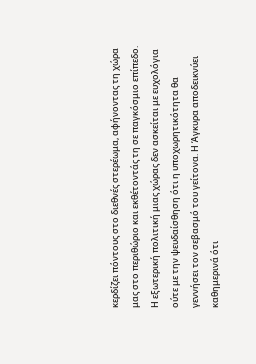κερδίζει πόντους στο διεθνές στερέωμα, αφήνοντας τη χώρα μας στο περιθώριο και εκθέτοντάς τη σε παγκόσμιο επίπεδο.
Η εξωτερική πολιτική μιας χώρας δεν ασκείται με ευχολόγια ούτε με την ψευδαίσθηση ότι η υποχωρητικότητα θα γεννήσει τον σεβασμό του γείτονα. Η Άγκυρα αποδεικνύει καθημερινά ότι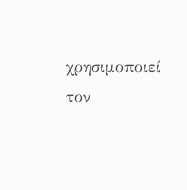χρησιμοποιεί τον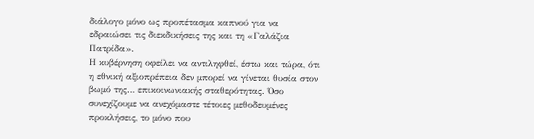διάλογο μόνο ως προπέτασμα καπνού για να εδραιώσει τις διεκδικήσεις της και τη «Γαλάζια Πατρίδα».
Η κυβέρνηση οφείλει να αντιληφθεί, έστω και τώρα, ότι η εθνική αξιοπρέπεια δεν μπορεί να γίνεται θυσία στον βωμό της… επικοινωνιακής σταθερότητας. Όσο συνεχίζουμε να ανεχόμαστε τέτοιες μεθοδευμένες προκλήσεις, το μόνο που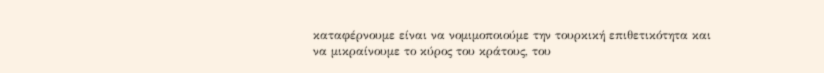καταφέρνουμε είναι να νομιμοποιούμε την τουρκική επιθετικότητα και να μικραίνουμε το κύρος του κράτους, του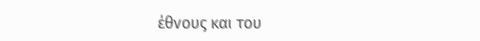έθνους και του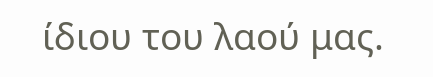ίδιου του λαού μας.